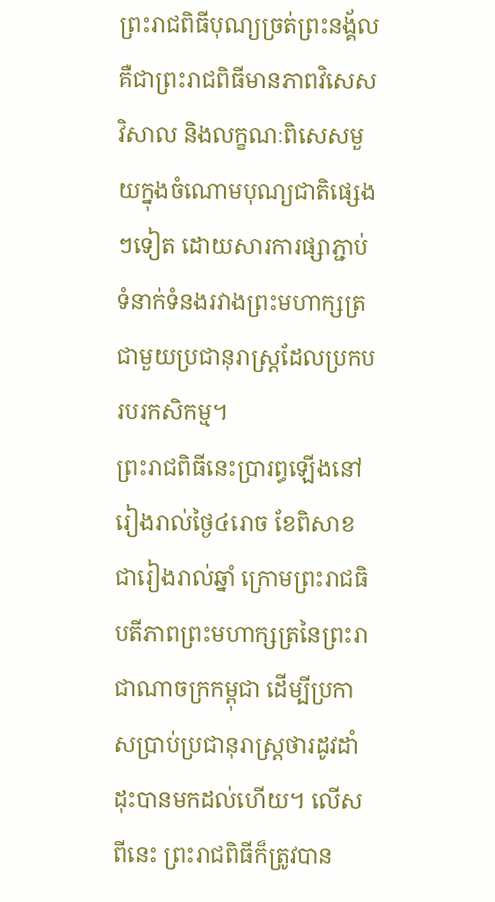ព្រះរាជពិធីបុណ្យច្រត់ព្រះនង្គ័ល គឺជាព្រះរាជពិធីមានភាពវិសេសវិសាល និងលក្ខណៈពិសេសមួយក្នុងចំណោមបុណ្យជាតិផ្សេងៗទៀត ដោយសារការផ្សាភ្ជាប់ទំនាក់ទំនងរវាងព្រះមហាក្សត្រ ជាមួយប្រជានុរាស្ត្រដែលប្រកបរបរកសិកម្ម។
ព្រះរាជពិធីនេះប្រារព្ធឡើងនៅរៀងរាល់ថ្ងៃ៤រោច ខែពិសាខ ជារៀងរាល់ឆ្នាំ ក្រោមព្រះរាជធិបតីភាពព្រះមហាក្សត្រនៃព្រះរាជាណាចក្រកម្ពុជា ដើម្បីប្រកាសប្រាប់ប្រជានុរាស្ត្រថារដូវដាំដុះបានមកដល់ហើយ។ លើសពីនេះ ព្រះរាជពិធីក៏ត្រូវបាន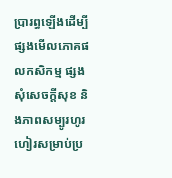ប្រារព្ធឡើងដើម្បីផ្សងមើលភោគផលកសិកម្ម ផ្សងសុំសេចក្តីសុខ និងភាពសម្បូរហូរហៀរសម្រាប់ប្រ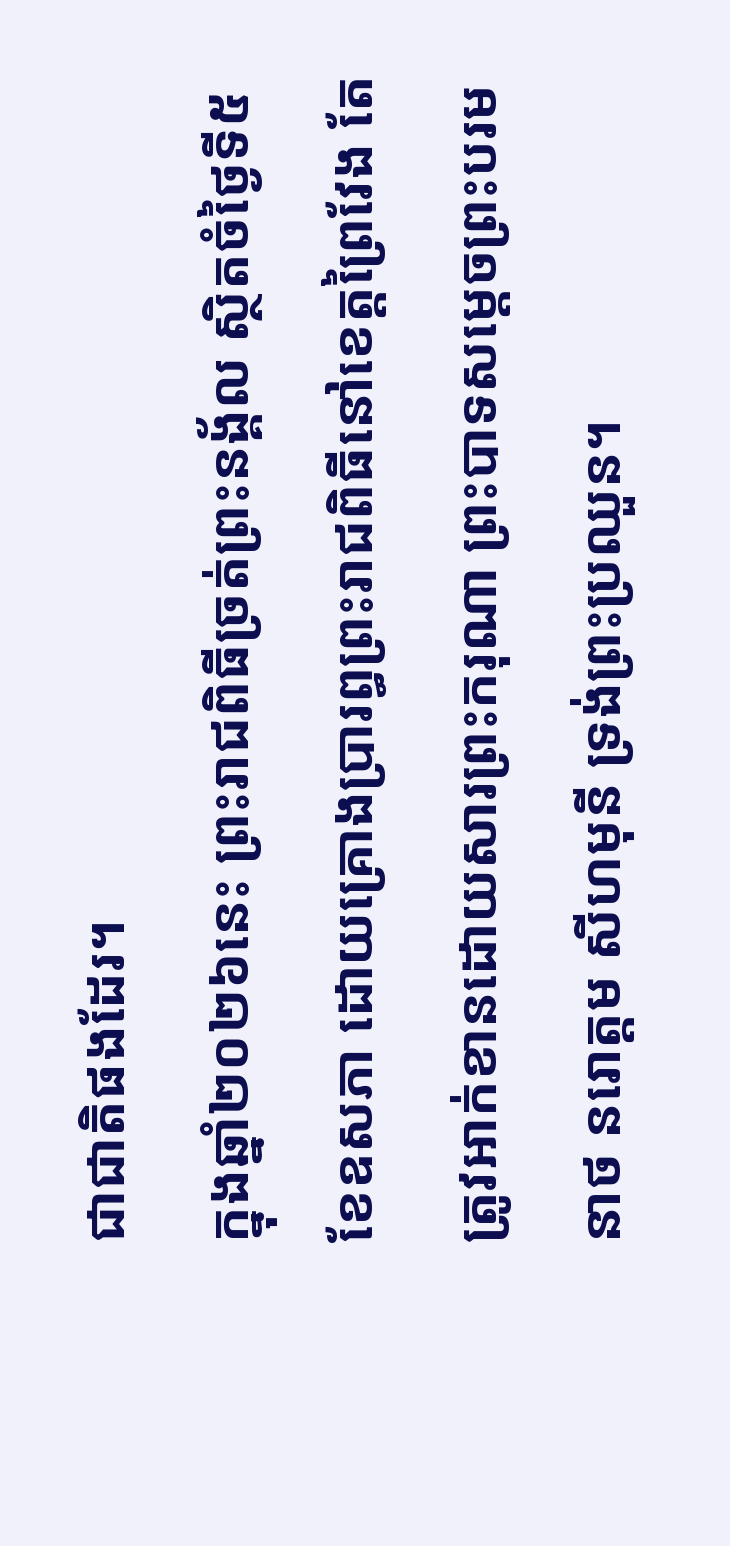ជាជាតិផងដែរ។
ក្នុងឆ្នាំ២០២៦នេះ ព្រះរាជពិធីច្រត់ព្រះនង្គ័ល ស្ថិតចំថ្ងៃទី៥ ខែឧសភា ដោយគ្រោងប្រារព្ធព្រះរាជពិធីនៅខេត្តព្រៃវែង តែត្រូវអាក់ខានដោយសារព្រះករុណា ព្រះបាទសម្ដេចព្រះបរមនាថ នរោត្តម សីហមុនី ទ្រង់ព្រះប្រឈួន។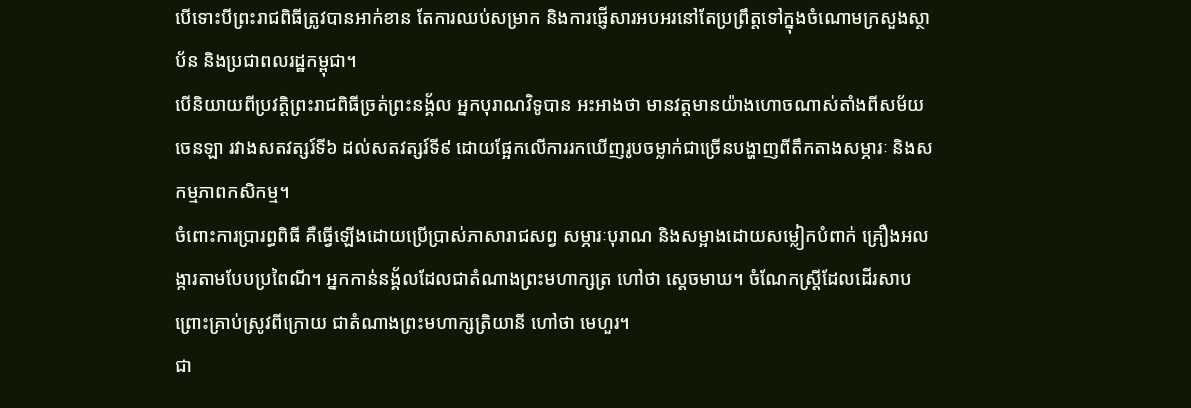បើទោះបីព្រះរាជពិធីត្រូវបានអាក់ខាន តែការឈប់សម្រាក និងការផ្ញើសារអបអរនៅតែប្រព្រឹត្តទៅក្នុងចំណោមក្រសួងស្ថាប័ន និងប្រជាពលរដ្ឋកម្ពុជា។
បើនិយាយពីប្រវត្តិព្រះរាជពិធីច្រត់ព្រះនង្គ័ល អ្នកបុរាណវិទូបាន អះអាងថា មានវត្តមានយ៉ាងហោចណាស់តាំងពីសម័យចេនឡា រវាងសតវត្សរ៍ទី៦ ដល់សតវត្សរ៍ទី៩ ដោយផ្អែកលើការរកឃើញរូបចម្លាក់ជាច្រើនបង្ហាញពីតឹកតាងសម្ភារៈ និងសកម្មភាពកសិកម្ម។
ចំពោះការប្រារព្ធពិធី គឺធ្វើឡើងដោយប្រើប្រាស់ភាសារាជសព្វ សម្ភារៈបុរាណ និងសម្អាងដោយសម្លៀកបំពាក់ គ្រឿងអលង្ការតាមបែបប្រពៃណី។ អ្នកកាន់នង្គ័លដែលជាតំណាងព្រះមហាក្សត្រ ហៅថា ស្ដេចមាឃ។ ចំណែកស្ត្រីដែលដើរសាបព្រោះគ្រាប់ស្រូវពីក្រោយ ជាតំណាងព្រះមហាក្សត្រិយានី ហៅថា មេហួរ។
ជា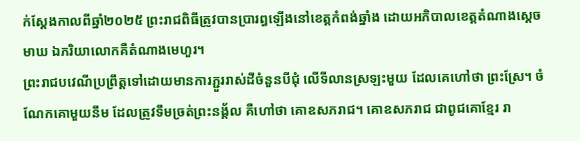ក់ស្ដែងកាលពីឆ្នាំ២០២៥ ព្រះរាជពិធីត្រូវបានប្រារព្ធឡើងនៅខេត្តកំពង់ឆ្នាំង ដោយអភិបាលខេត្តតំណាងស្ដេចមាឃ ឯភរិយាលោកគឺតំណាងមេហួរ។
ព្រះរាជបវេណីប្រព្រឹត្តទៅដោយមានការភ្ជួររាស់ដីចំនួនបីជុំ លើទីលានស្រឡះមួយ ដែលគេហៅថា ព្រះស្រែ។ ចំណែកគោមួយនឹម ដែលត្រូវទឹមច្រត់ព្រះនង្គ័ល គឺហៅថា គោឧសភរាជ។ គោឧសភរាជ ជាពូជគោខ្មែរ រា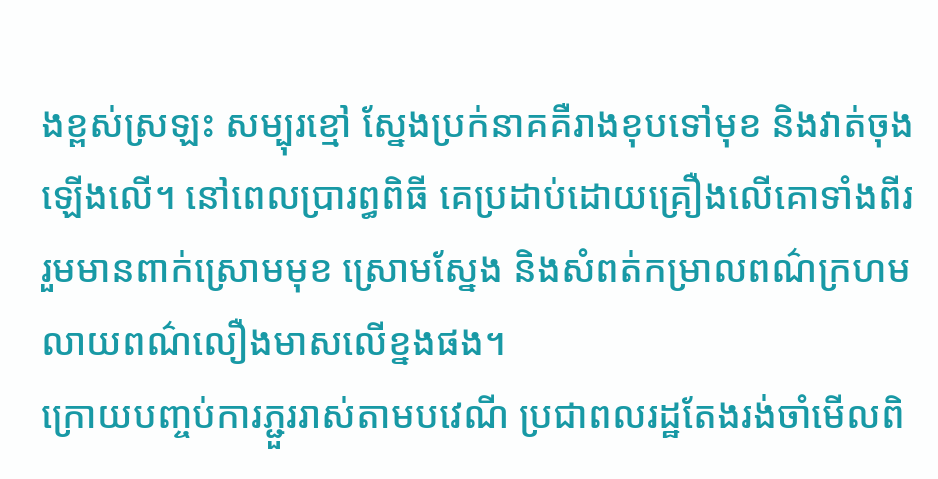ងខ្ពស់ស្រឡះ សម្បុរខ្មៅ ស្នែងប្រក់នាគគឺរាងខុបទៅមុខ និងវាត់ចុងឡើងលើ។ នៅពេលប្រារព្ធពិធី គេប្រដាប់ដោយគ្រឿងលើគោទាំងពីរ រួមមានពាក់ស្រោមមុខ ស្រោមស្នែង និងសំពត់កម្រាលពណ៌ក្រហម លាយពណ៌លឿងមាសលើខ្នងផង។
ក្រោយបញ្ចប់ការភ្ជួររាស់តាមបវេណី ប្រជាពលរដ្ឋតែងរង់ចាំមើលពិ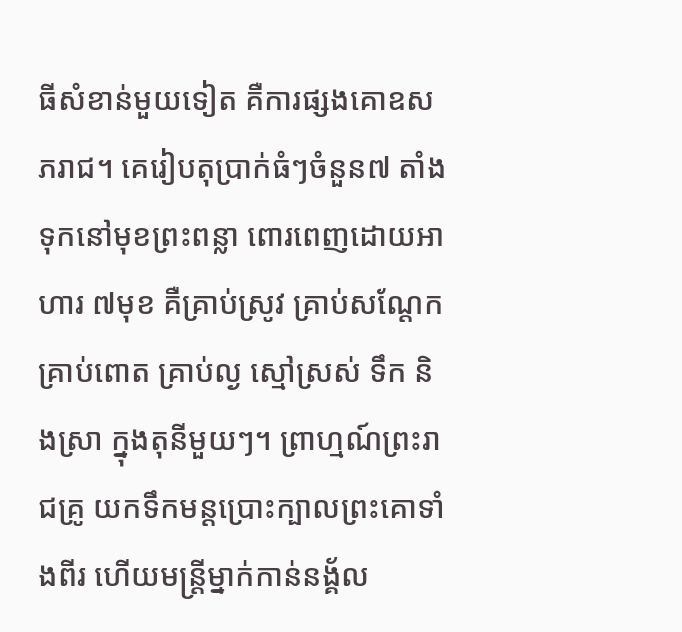ធីសំខាន់មួយទៀត គឺការផ្សងគោឧសភរាជ។ គេរៀបតុប្រាក់ធំៗចំនួន៧ តាំងទុកនៅមុខព្រះពន្លា ពោរពេញដោយអាហារ ៧មុខ គឺគ្រាប់ស្រូវ គ្រាប់សណ្ដែក គ្រាប់ពោត គ្រាប់ល្ង ស្មៅស្រស់ ទឹក និងស្រា ក្នុងតុនីមួយៗ។ ព្រាហ្មណ៍ព្រះរាជគ្រូ យកទឹកមន្ដប្រោះក្បាលព្រះគោទាំងពីរ ហើយមន្ដ្រីម្នាក់កាន់នង្គ័ល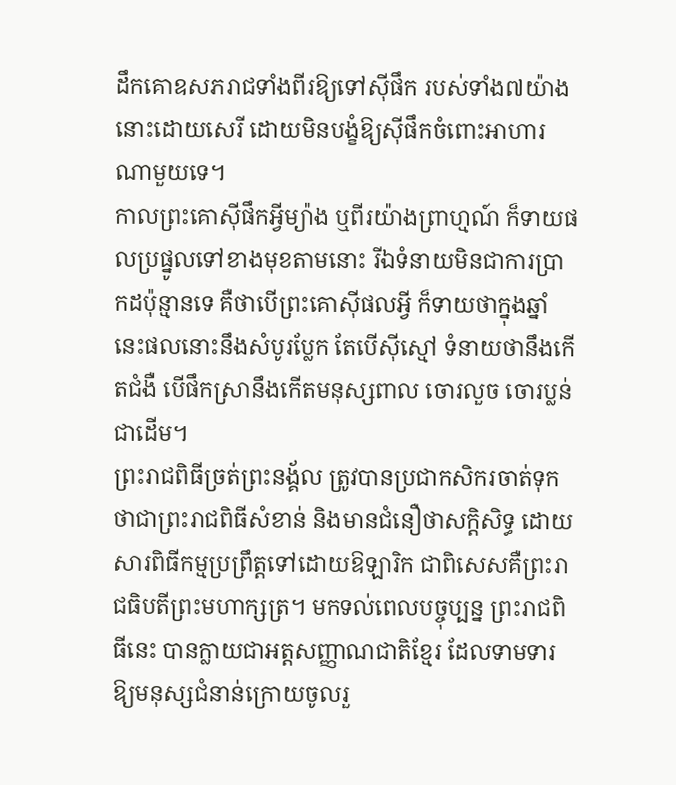ដឹកគោឧសភរាជទាំងពីរឱ្យទៅស៊ីផឹក របស់ទាំង៧យ៉ាងនោះដោយសេរី ដោយមិនបង្ខំឱ្យស៊ីផឹកចំពោះអាហារណាមួយទេ។
កាលព្រះគោស៊ីផឹកអ្វីម្យ៉ាង ឬពីរយ៉ាងព្រាហ្មណ៍ ក៏ទាយផលប្រផ្នូលទៅខាងមុខតាមនោះ រីឯទំនាយមិនជាការប្រាកដប៉ុន្មានទេ គឺថាបើព្រះគោស៊ីផលអ្វី ក៏ទាយថាក្នុងឆ្នាំនេះផលនោះនឹងសំបូរប្លែក តែបើស៊ីស្មៅ ទំនាយថានឹងកើតជំងឺ បើផឹកស្រានឹងកើតមនុស្សពាល ចោរលួច ចោរប្លន់ជាដើម។
ព្រះរាជពិធីច្រត់ព្រះនង្គ័ល ត្រូវបានប្រជាកសិករចាត់ទុកថាជាព្រះរាជពិធីសំខាន់ និងមានជំនឿថាសក្តិសិទ្ធ ដោយសារពិធីកម្មប្រព្រឹត្តទៅដោយឱឡារិក ជាពិសេសគឺព្រះរាជធិបតីព្រះមហាក្សត្រ។ មកទល់ពេលបច្ចុប្បន្ន ព្រះរាជពិធីនេះ បានក្លាយជាអត្តសញ្ញាណជាតិខ្មែរ ដែលទាមទារឱ្យមនុស្សជំនាន់ក្រោយចូលរួ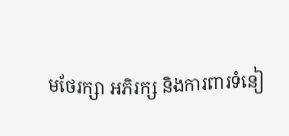មថែរក្សា អភិរក្ស និងការពារទំនៀ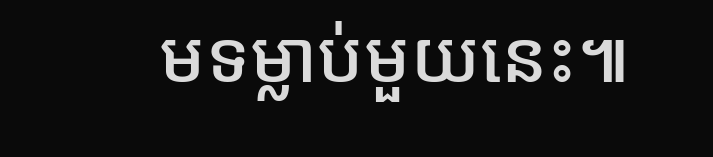មទម្លាប់មួយនេះ៕